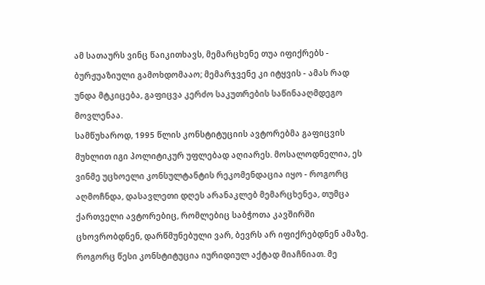ამ სათაურს ვინც წაიკითხავს, მემარცხენე თუა იფიქრებს - ბურჟუაზიული გამოხდომააო; მემარჯვენე კი იტყვის - ამას რად უნდა მტკიცება, გაფიცვა კერძო საკუთრების საწინააღმდეგო მოვლენაა.
სამწუხაროდ, 1995 წლის კონსტიტუციის ავტორებმა გაფიცვის მუხლით იგი პოლიტიკურ უფლებად აღიარეს. მოსალოდნელია, ეს ვინმე უცხოელი კონსულტანტის რეკომენდაცია იყო - როგორც აღმოჩნდა, დასავლეთი დღეს არანაკლებ მემარცხენეა, თუმცა ქართველი ავტორებიც, რომლებიც საბჭოთა კავშირში ცხოვრობდნენ, დარწმუნებული ვარ, ბევრს არ იფიქრებდნენ ამაზე.
როგორც წესი კონსტიტუცია იურიდიულ აქტად მიაჩნიათ. მე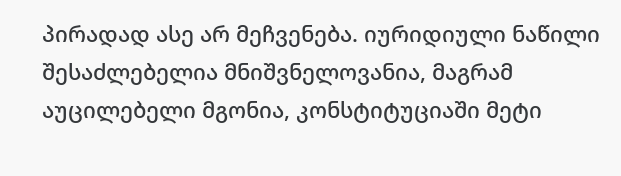პირადად ასე არ მეჩვენება. იურიდიული ნაწილი შესაძლებელია მნიშვნელოვანია, მაგრამ აუცილებელი მგონია, კონსტიტუციაში მეტი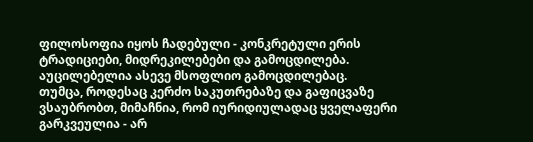ფილოსოფია იყოს ჩადებული - კონკრეტული ერის ტრადიციები, მიდრეკილებები და გამოცდილება. აუცილებელია ასევე მსოფლიო გამოცდილებაც.
თუმცა, როდესაც კერძო საკუთრებაზე და გაფიცვაზე ვსაუბრობთ, მიმაჩნია, რომ იურიდიულადაც ყველაფერი გარკვეულია - არ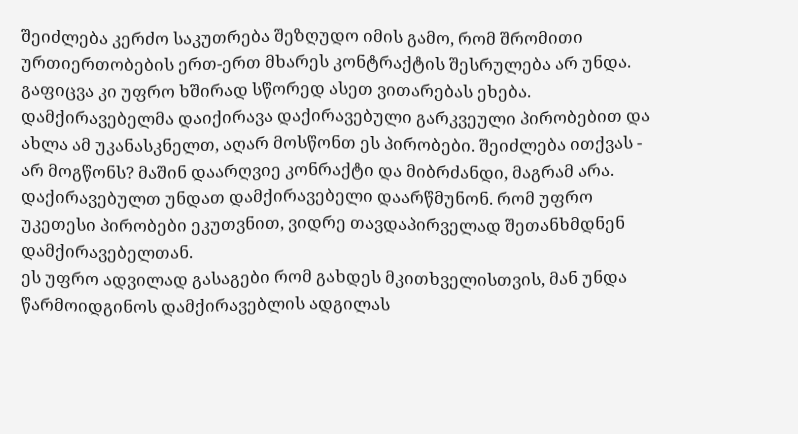შეიძლება კერძო საკუთრება შეზღუდო იმის გამო, რომ შრომითი ურთიერთობების ერთ-ერთ მხარეს კონტრაქტის შესრულება არ უნდა. გაფიცვა კი უფრო ხშირად სწორედ ასეთ ვითარებას ეხება. დამქირავებელმა დაიქირავა დაქირავებული გარკვეული პირობებით და ახლა ამ უკანასკნელთ, აღარ მოსწონთ ეს პირობები. შეიძლება ითქვას - არ მოგწონს? მაშინ დაარღვიე კონრაქტი და მიბრძანდი, მაგრამ არა. დაქირავებულთ უნდათ დამქირავებელი დაარწმუნონ. რომ უფრო უკეთესი პირობები ეკუთვნით, ვიდრე თავდაპირველად შეთანხმდნენ დამქირავებელთან.
ეს უფრო ადვილად გასაგები რომ გახდეს მკითხველისთვის, მან უნდა წარმოიდგინოს დამქირავებლის ადგილას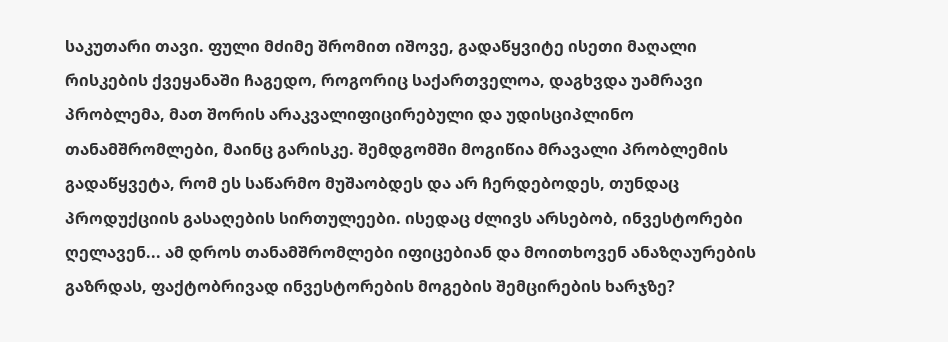საკუთარი თავი. ფული მძიმე შრომით იშოვე, გადაწყვიტე ისეთი მაღალი რისკების ქვეყანაში ჩაგედო, როგორიც საქართველოა, დაგხვდა უამრავი პრობლემა, მათ შორის არაკვალიფიცირებული და უდისციპლინო თანამშრომლები, მაინც გარისკე. შემდგომში მოგიწია მრავალი პრობლემის გადაწყვეტა, რომ ეს საწარმო მუშაობდეს და არ ჩერდებოდეს, თუნდაც პროდუქციის გასაღების სირთულეები. ისედაც ძლივს არსებობ, ინვესტორები ღელავენ... ამ დროს თანამშრომლები იფიცებიან და მოითხოვენ ანაზღაურების გაზრდას, ფაქტობრივად ინვესტორების მოგების შემცირების ხარჯზე?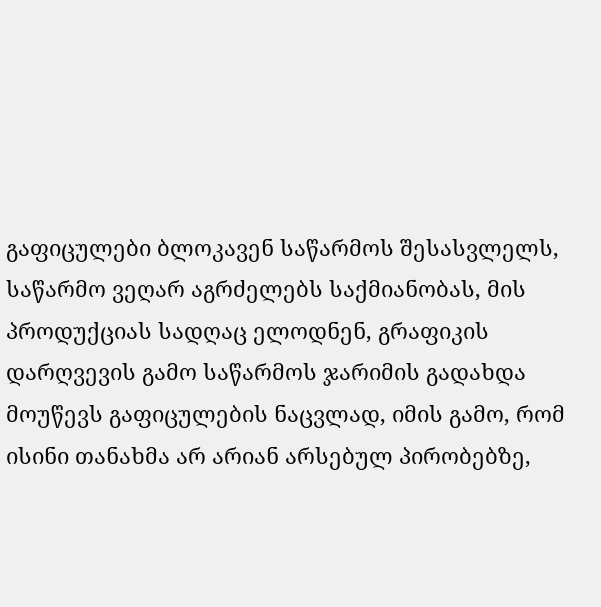გაფიცულები ბლოკავენ საწარმოს შესასვლელს, საწარმო ვეღარ აგრძელებს საქმიანობას, მის პროდუქციას სადღაც ელოდნენ, გრაფიკის დარღვევის გამო საწარმოს ჯარიმის გადახდა მოუწევს გაფიცულების ნაცვლად, იმის გამო, რომ ისინი თანახმა არ არიან არსებულ პირობებზე,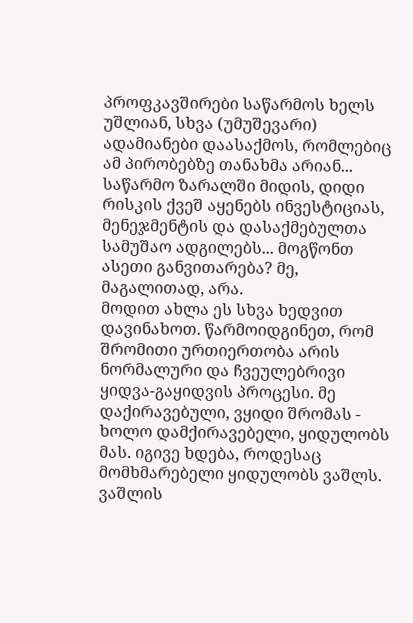პროფკავშირები საწარმოს ხელს უშლიან, სხვა (უმუშევარი) ადამიანები დაასაქმოს, რომლებიც ამ პირობებზე თანახმა არიან... საწარმო ზარალში მიდის, დიდი რისკის ქვეშ აყენებს ინვესტიციას, მენეჯმენტის და დასაქმებულთა სამუშაო ადგილებს... მოგწონთ ასეთი განვითარება? მე, მაგალითად, არა.
მოდით ახლა ეს სხვა ხედვით დავინახოთ. წარმოიდგინეთ, რომ შრომითი ურთიერთობა არის ნორმალური და ჩვეულებრივი ყიდვა-გაყიდვის პროცესი. მე დაქირავებული, ვყიდი შრომას - ხოლო დამქირავებელი, ყიდულობს მას. იგივე ხდება, როდესაც მომხმარებელი ყიდულობს ვაშლს. ვაშლის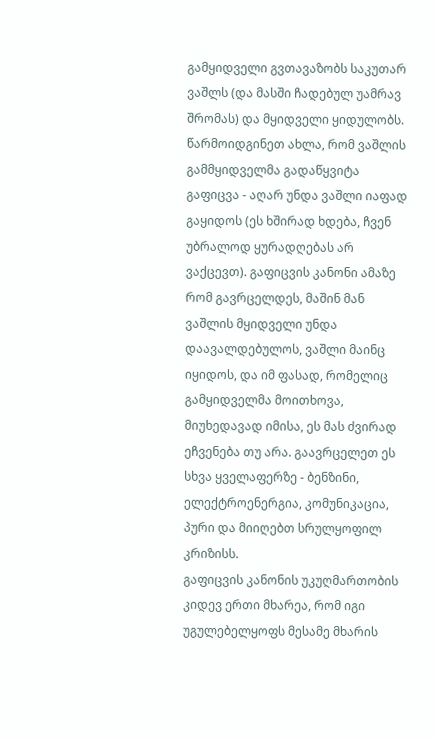გამყიდველი გვთავაზობს საკუთარ ვაშლს (და მასში ჩადებულ უამრავ შრომას) და მყიდველი ყიდულობს. წარმოიდგინეთ ახლა, რომ ვაშლის გამმყიდველმა გადაწყვიტა გაფიცვა - აღარ უნდა ვაშლი იაფად გაყიდოს (ეს ხშირად ხდება, ჩვენ უბრალოდ ყურადღებას არ ვაქცევთ). გაფიცვის კანონი ამაზე რომ გავრცელდეს, მაშინ მან ვაშლის მყიდველი უნდა დაავალდებულოს, ვაშლი მაინც იყიდოს, და იმ ფასად, რომელიც გამყიდველმა მოითხოვა, მიუხედავად იმისა, ეს მას ძვირად ეჩვენება თუ არა. გაავრცელეთ ეს სხვა ყველაფერზე - ბენზინი, ელექტროენერგია, კომუნიკაცია, პური და მიიღებთ სრულყოფილ კრიზისს.
გაფიცვის კანონის უკუღმართობის კიდევ ერთი მხარეა, რომ იგი უგულებელყოფს მესამე მხარის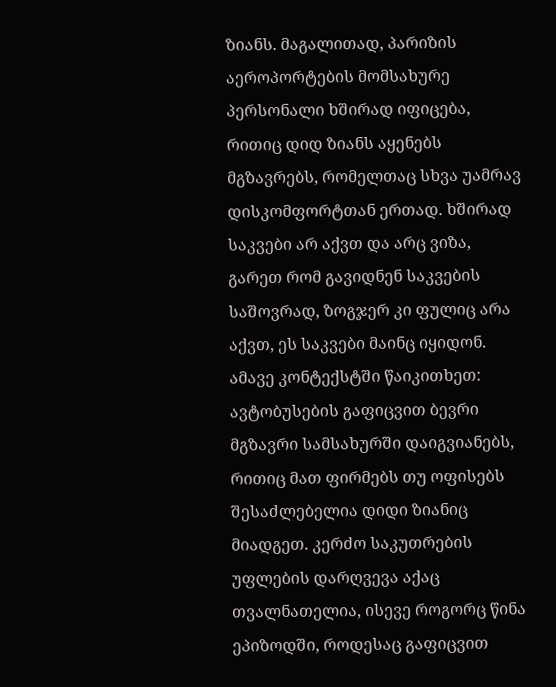ზიანს. მაგალითად, პარიზის აეროპორტების მომსახურე პერსონალი ხშირად იფიცება, რითიც დიდ ზიანს აყენებს მგზავრებს, რომელთაც სხვა უამრავ დისკომფორტთან ერთად. ხშირად საკვები არ აქვთ და არც ვიზა, გარეთ რომ გავიდნენ საკვების საშოვრად, ზოგჯერ კი ფულიც არა აქვთ, ეს საკვები მაინც იყიდონ. ამავე კონტექსტში წაიკითხეთ: ავტობუსების გაფიცვით ბევრი მგზავრი სამსახურში დაიგვიანებს, რითიც მათ ფირმებს თუ ოფისებს შესაძლებელია დიდი ზიანიც მიადგეთ. კერძო საკუთრების უფლების დარღვევა აქაც თვალნათელია, ისევე როგორც წინა ეპიზოდში, როდესაც გაფიცვით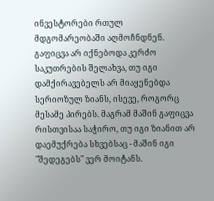ინვესტორები რთულ მდგომარეობაში აღმოჩნდნენ.
გაფიცვა არ იქნებოდა კერძო საკუთრების შელახვა, თუ იგი დამქირავებელს არ მიაყენებდა სერიოზულ ზიანს, ისევე, როგორც მესამე პირებს. მაგრამ მაშინ გაფიცვა რისთვისაა საჭირო, თუ იგი ზიანით არ დაემუქრება სხვებსაც - მაშინ იგი "შედეგებს" ვერ მოიტანს.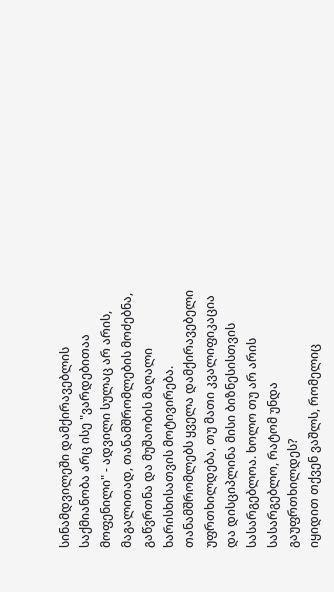სინამდვილეში დამქირავებლის საქმიანობა არც ისე "ვარდებითაა მოფენილი" - ადვილი სულაც არ არის, მაგალითად, თანამშრომლების მოძებნა, გაწვრთნა და მუშაობის მაღალი ხარისხისათვის მოტივირება. თანამშრომლებს ყველა დამქირავებელი უფრთხილდება, თუ მათი კვალიფიკაცია და დისციპლინა მისი ბიზნესისთვის სასარგებლოა. ხოლო თუ არ არის სასარგებლო, რატომ უნდა გაუფრთხილდეს?
იყიდით თქვენ ვაშლს, რომელიც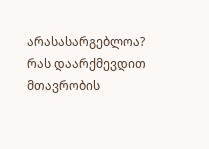არასასარგებლოა? რას დაარქმევდით მთავრობის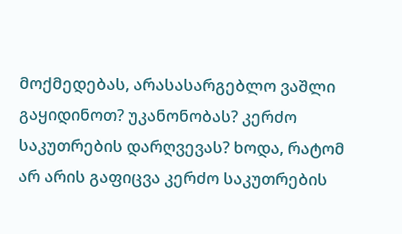მოქმედებას, არასასარგებლო ვაშლი გაყიდინოთ? უკანონობას? კერძო საკუთრების დარღვევას? ხოდა, რატომ არ არის გაფიცვა კერძო საკუთრების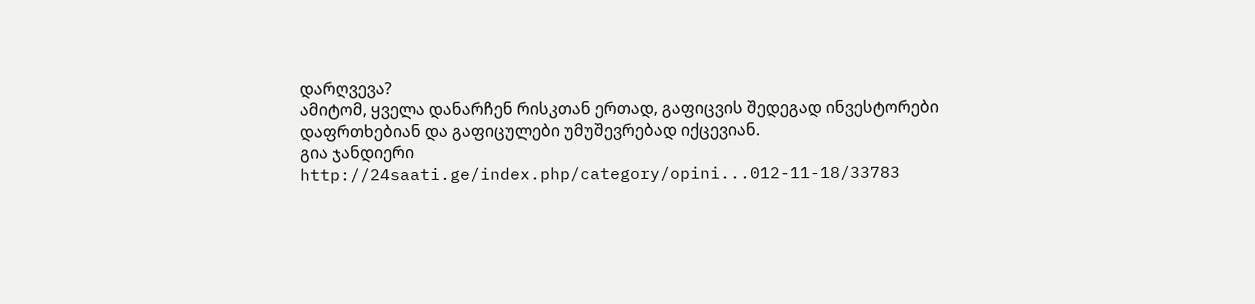დარღვევა?
ამიტომ, ყველა დანარჩენ რისკთან ერთად, გაფიცვის შედეგად ინვესტორები დაფრთხებიან და გაფიცულები უმუშევრებად იქცევიან.
გია ჯანდიერი
http://24saati.ge/index.php/category/opini...012-11-18/33783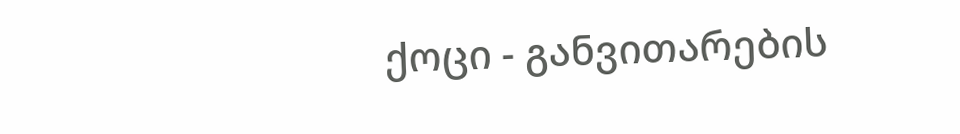ქოცი - განვითარების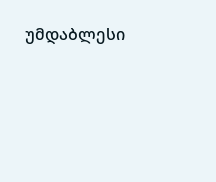უმდაბლესი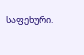საფეხური.